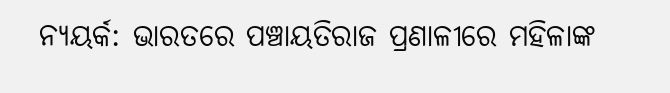ନ୍ୟୟର୍କ: ଭାରତରେ ପଞ୍ଚାୟତିରାଜ ପ୍ରଣାଳୀରେ ମହିଳାଙ୍କ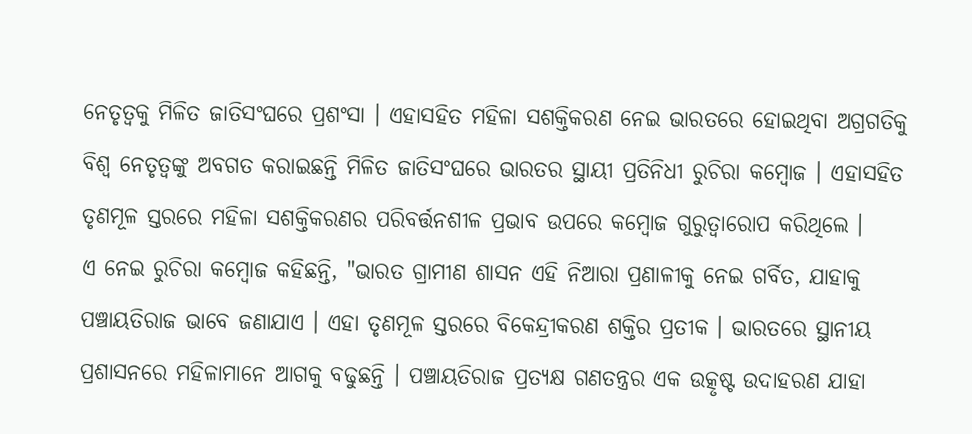ନେତୃତ୍ବକୁ ମିଳିତ ଜାତିସଂଘରେ ପ୍ରଶଂସା । ଏହାସହିତ ମହିଳା ସଶକ୍ତିକରଣ ନେଇ ଭାରତରେ ହୋଇଥିବା ଅଗ୍ରଗତିକୁ ବିଶ୍ବ ନେତୃତ୍ବଙ୍କୁ ଅବଗତ କରାଇଛନ୍ତି ମିଳିତ ଜାତିସଂଘରେ ଭାରତର ସ୍ଥାୟୀ ପ୍ରତିନିଧୀ ରୁଚିରା କମ୍ବୋଜ । ଏହାସହିତ ତୃଣମୂଳ ସ୍ତରରେ ମହିଳା ସଶକ୍ତିକରଣର ପରିବର୍ତ୍ତନଶୀଳ ପ୍ରଭାବ ଉପରେ କମ୍ବୋଜ ଗୁରୁତ୍ବାରୋପ କରିଥିଲେ ।
ଏ ନେଇ ରୁଚିରା କମ୍ବୋଜ କହିଛନ୍ତି, "ଭାରତ ଗ୍ରାମୀଣ ଶାସନ ଏହି ନିଆରା ପ୍ରଣାଳୀକୁ ନେଇ ଗର୍ବିତ, ଯାହାକୁ ପଞ୍ଚାୟତିରାଜ ଭାବେ ଜଣାଯାଏ । ଏହା ତୃଣମୂଳ ସ୍ତରରେ ବିକେନ୍ଦ୍ରୀକରଣ ଶକ୍ତିର ପ୍ରତୀକ । ଭାରତରେ ସ୍ଥାନୀୟ ପ୍ରଶାସନରେ ମହିଳାମାନେ ଆଗକୁ ବଢୁଛନ୍ତି । ପଞ୍ଚାୟତିରାଜ ପ୍ରତ୍ୟକ୍ଷ ଗଣତନ୍ତ୍ରର ଏକ ଉତ୍କୃଷ୍ଟ ଉଦାହରଣ ଯାହା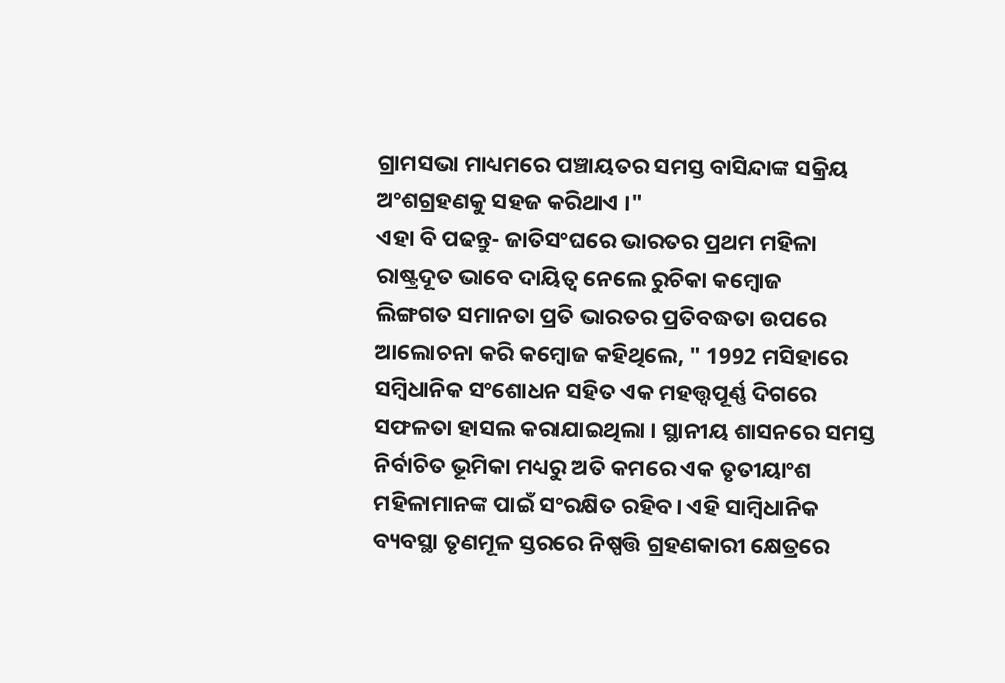ଗ୍ରାମସଭା ମାଧ୍ୟମରେ ପଞ୍ଚାୟତର ସମସ୍ତ ବାସିନ୍ଦାଙ୍କ ସକ୍ରିୟ ଅଂଶଗ୍ରହଣକୁ ସହଜ କରିଥାଏ ।"
ଏହା ବି ପଢନ୍ତୁ- ଜାତିସଂଘରେ ଭାରତର ପ୍ରଥମ ମହିଳା ରାଷ୍ଟ୍ରଦୂତ ଭାବେ ଦାୟିତ୍ବ ନେଲେ ରୁଚିକା କମ୍ବୋଜ
ଲିଙ୍ଗଗତ ସମାନତା ପ୍ରତି ଭାରତର ପ୍ରତିବଦ୍ଧତା ଉପରେ ଆଲୋଚନା କରି କମ୍ବୋଜ କହିଥିଲେ, " 1992 ମସିହାରେ ସମ୍ବିଧାନିକ ସଂଶୋଧନ ସହିତ ଏକ ମହତ୍ତ୍ବପୂର୍ଣ୍ଣ ଦିଗରେ ସଫଳତା ହାସଲ କରାଯାଇଥିଲା । ସ୍ଥାନୀୟ ଶାସନରେ ସମସ୍ତ ନିର୍ବାଚିତ ଭୂମିକା ମଧ୍ୟରୁ ଅତି କମରେ ଏକ ତୃତୀୟାଂଶ ମହିଳାମାନଙ୍କ ପାଇଁ ସଂରକ୍ଷିତ ରହିବ। ଏହି ସାମ୍ବିଧାନିକ ବ୍ୟବସ୍ଥା ତୃଣମୂଳ ସ୍ତରରେ ନିଷ୍ପତ୍ତି ଗ୍ରହଣକାରୀ କ୍ଷେତ୍ରରେ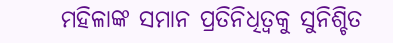ମହିଳାଙ୍କ ସମାନ ପ୍ରତିନିଧିତ୍ବକୁ ସୁନିଶ୍ଚିତ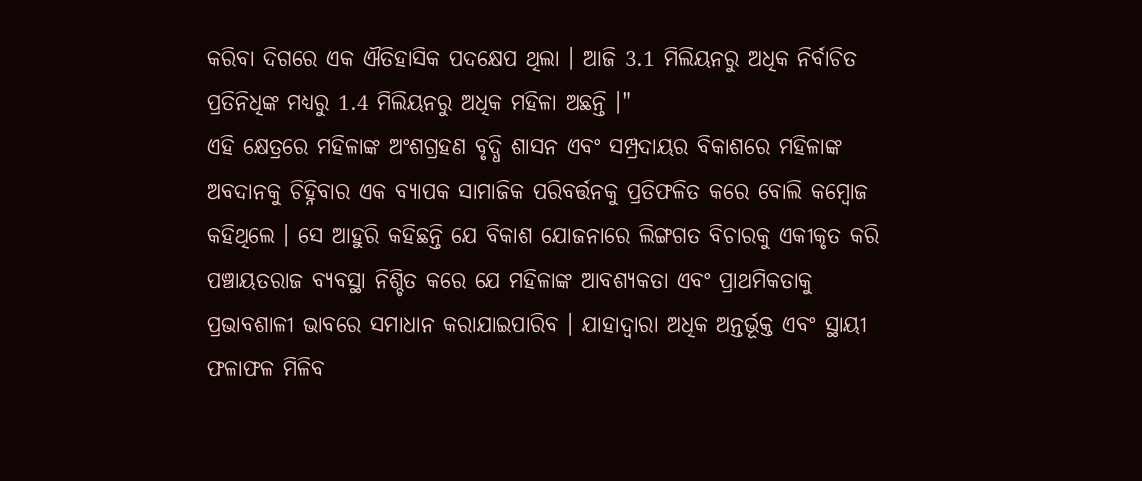କରିବା ଦିଗରେ ଏକ ଐତିହାସିକ ପଦକ୍ଷେପ ଥିଲା । ଆଜି 3.1 ମିଲିୟନରୁ ଅଧିକ ନିର୍ବାଚିତ ପ୍ରତିନିଧିଙ୍କ ମଧ୍ୟରୁ 1.4 ମିଲିୟନରୁ ଅଧିକ ମହିଳା ଅଛନ୍ତି ।"
ଏହି କ୍ଷେତ୍ରରେ ମହିଳାଙ୍କ ଅଂଶଗ୍ରହଣ ବୃଦ୍ଧି ଶାସନ ଏବଂ ସମ୍ପ୍ରଦାୟର ବିକାଶରେ ମହିଳାଙ୍କ ଅବଦାନକୁ ଚିହ୍ନିବାର ଏକ ବ୍ୟାପକ ସାମାଜିକ ପରିବର୍ତ୍ତନକୁ ପ୍ରତିଫଳିତ କରେ ବୋଲି କମ୍ବୋଜ କହିଥିଲେ । ସେ ଆହୁରି କହିଛନ୍ତି ଯେ ବିକାଶ ଯୋଜନାରେ ଲିଙ୍ଗଗତ ବିଚାରକୁ ଏକୀକୃତ କରି ପଞ୍ଚାୟତରାଜ ବ୍ୟବସ୍ଥା ନିଶ୍ଚିତ କରେ ଯେ ମହିଳାଙ୍କ ଆବଶ୍ୟକତା ଏବଂ ପ୍ରାଥମିକତାକୁ ପ୍ରଭାବଶାଳୀ ଭାବରେ ସମାଧାନ କରାଯାଇପାରିବ । ଯାହାଦ୍ବାରା ଅଧିକ ଅନ୍ତର୍ଭୂକ୍ତ ଏବଂ ସ୍ଥାୟୀ ଫଳାଫଳ ମିଳିବ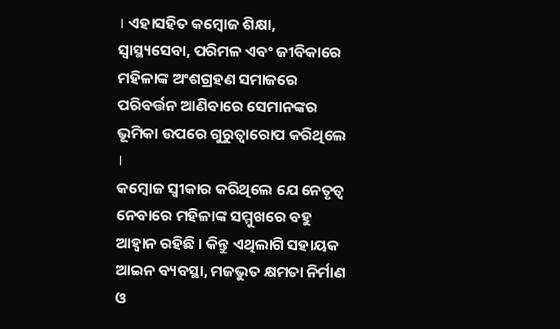। ଏହାସହିତ କମ୍ବୋଜ ଶିକ୍ଷା, ସ୍ବାସ୍ଥ୍ୟସେବା, ପରିମଳ ଏବଂ ଜୀବିକାରେ ମହିଳାଙ୍କ ଅଂଶଗ୍ରହଣ ସମାଜରେ ପରିବର୍ତ୍ତନ ଆଣିବାରେ ସେମାନଙ୍କର ଭୂମିକା ଉପରେ ଗୁରୁତ୍ବାରୋପ କରିଥିଲେ ।
କମ୍ବୋଜ ସ୍ବୀକାର କରିଥିଲେ ଯେ ନେତୃତ୍ବ ନେବାରେ ମହିଳାଙ୍କ ସମ୍ମୁଖରେ ବହୁ ଆହ୍ବାନ ରହିଛି । କିନ୍ତୁ ଏଥିଲାଗି ସହାୟକ ଆଇନ ବ୍ୟବସ୍ଥା, ମଜଭୁତ କ୍ଷମତା ନିର୍ମାଣ ଓ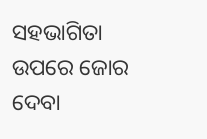ସହଭାଗିତା ଉପରେ ଜୋର ଦେବା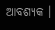ଆବଶ୍ୟକ ।